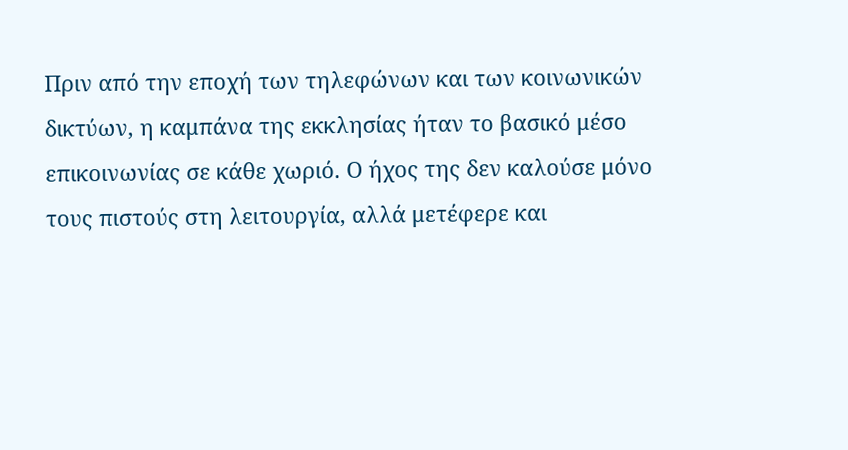Πριν από την εποχή των τηλεφώνων και των κοινωνικών δικτύων, η καμπάνα της εκκλησίας ήταν το βασικό μέσο επικοινωνίας σε κάθε χωριό. Ο ήχος της δεν καλούσε μόνο τους πιστούς στη λειτουργία, αλλά μετέφερε και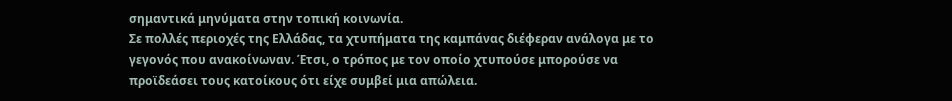σημαντικά μηνύματα στην τοπική κοινωνία.
Σε πολλές περιοχές της Ελλάδας, τα χτυπήματα της καμπάνας διέφεραν ανάλογα με το γεγονός που ανακοίνωναν. Έτσι, ο τρόπος με τον οποίο χτυπούσε μπορούσε να προϊδεάσει τους κατοίκους ότι είχε συμβεί μια απώλεια.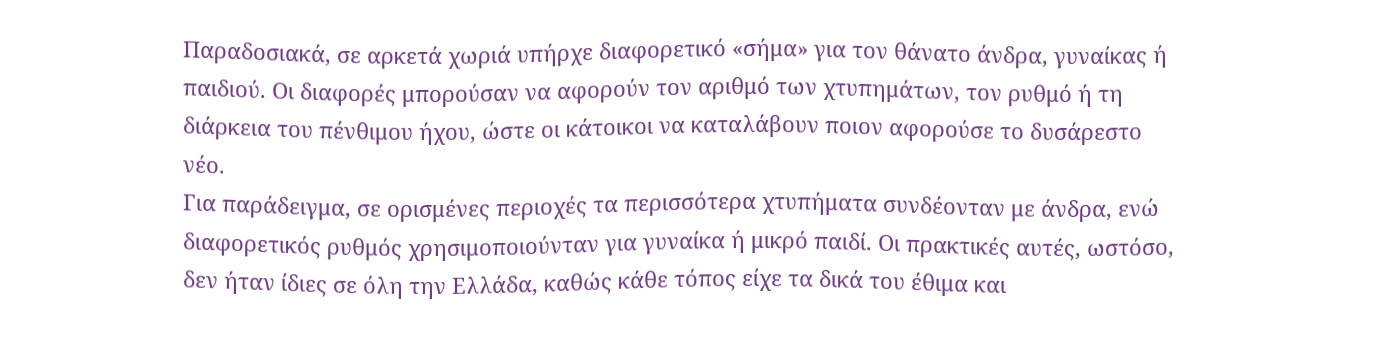Παραδοσιακά, σε αρκετά χωριά υπήρχε διαφορετικό «σήμα» για τον θάνατο άνδρα, γυναίκας ή παιδιού. Οι διαφορές μπορούσαν να αφορούν τον αριθμό των χτυπημάτων, τον ρυθμό ή τη διάρκεια του πένθιμου ήχου, ώστε οι κάτοικοι να καταλάβουν ποιον αφορούσε το δυσάρεστο νέο.
Για παράδειγμα, σε ορισμένες περιοχές τα περισσότερα χτυπήματα συνδέονταν με άνδρα, ενώ διαφορετικός ρυθμός χρησιμοποιούνταν για γυναίκα ή μικρό παιδί. Οι πρακτικές αυτές, ωστόσο, δεν ήταν ίδιες σε όλη την Ελλάδα, καθώς κάθε τόπος είχε τα δικά του έθιμα και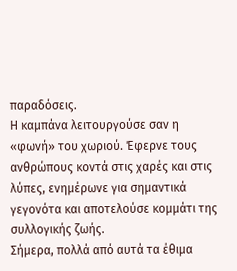παραδόσεις.
Η καμπάνα λειτουργούσε σαν η «φωνή» του χωριού. Έφερνε τους ανθρώπους κοντά στις χαρές και στις λύπες, ενημέρωνε για σημαντικά γεγονότα και αποτελούσε κομμάτι της συλλογικής ζωής.
Σήμερα, πολλά από αυτά τα έθιμα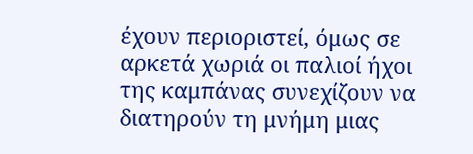έχουν περιοριστεί, όμως σε αρκετά χωριά οι παλιοί ήχοι της καμπάνας συνεχίζουν να διατηρούν τη μνήμη μιας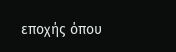εποχής όπου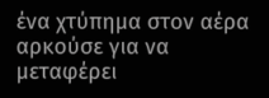ένα χτύπημα στον αέρα αρκούσε για να μεταφέρει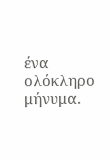ένα ολόκληρο μήνυμα.